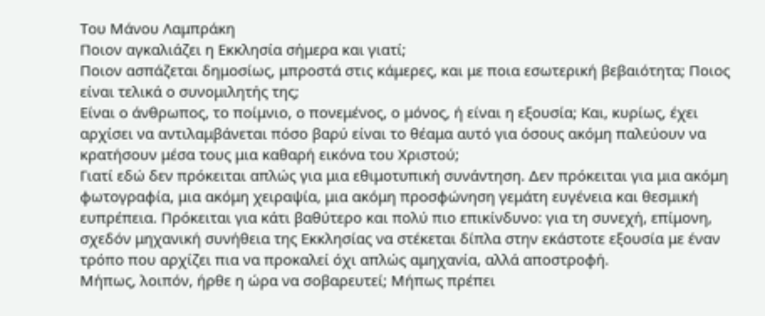Του Μάνου Λαμπράκη
Ποιον αγκαλιάζει η Εκκλησία σήμερα και γιατί;
Ποιον ασπάζεται δημοσίως, μπροστά στις κάμερες, και με ποια εσωτερική βεβαιότητα; Ποιος είναι τελικά ο συνομιλητής της;
Είναι ο άνθρωπος, το ποίμνιο, ο πονεμένος, ο μόνος, ή είναι η εξουσία; Και, κυρίως, έχει αρχίσει να αντιλαμβάνεται πόσο βαρύ είναι το θέαμα αυτό για όσους ακόμη παλεύουν να κρατήσουν μέσα τους μια καθαρή εικόνα του Χριστού;
Γιατί εδώ δεν πρόκειται απλώς για μια εθιμοτυπική συνάντηση. Δεν πρόκειται για μια ακόμη φωτογραφία, μια ακόμη χειραψία, μια ακόμη προσφώνηση γεμάτη ευγένεια και θεσμική ευπρέπεια. Πρόκειται για κάτι βαθύτερο και πολύ πιο επικίνδυνο: για τη συνεχή, επίμονη, σχεδόν μηχανική συνήθεια της Εκκλησίας να στέκεται δίπλα στην εκάστοτε εξουσία με έναν τρόπο που αρχίζει πια να προκαλεί όχι απλώς αμηχανία, αλλά αποστροφή.
Μήπως, λοιπόν, ήρθε η ώρα να σοβαρευτεί; Μήπως πρέπει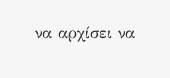να αρχίσει να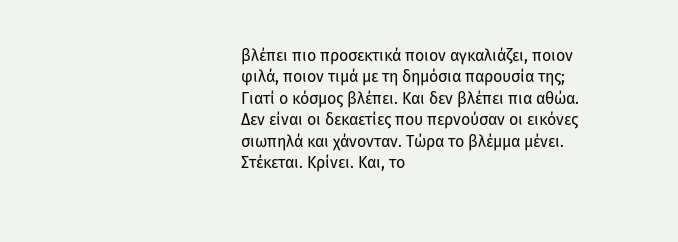βλέπει πιο προσεκτικά ποιον αγκαλιάζει, ποιον φιλά, ποιον τιμά με τη δημόσια παρουσία της; Γιατί ο κόσμος βλέπει. Και δεν βλέπει πια αθώα. Δεν είναι οι δεκαετίες που περνούσαν οι εικόνες σιωπηλά και χάνονταν. Τώρα το βλέμμα μένει. Στέκεται. Κρίνει. Και, το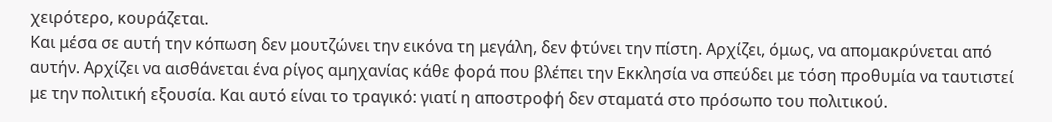χειρότερο, κουράζεται.
Και μέσα σε αυτή την κόπωση δεν μουτζώνει την εικόνα τη μεγάλη, δεν φτύνει την πίστη. Αρχίζει, όμως, να απομακρύνεται από αυτήν. Αρχίζει να αισθάνεται ένα ρίγος αμηχανίας κάθε φορά που βλέπει την Εκκλησία να σπεύδει με τόση προθυμία να ταυτιστεί με την πολιτική εξουσία. Και αυτό είναι το τραγικό: γιατί η αποστροφή δεν σταματά στο πρόσωπο του πολιτικού.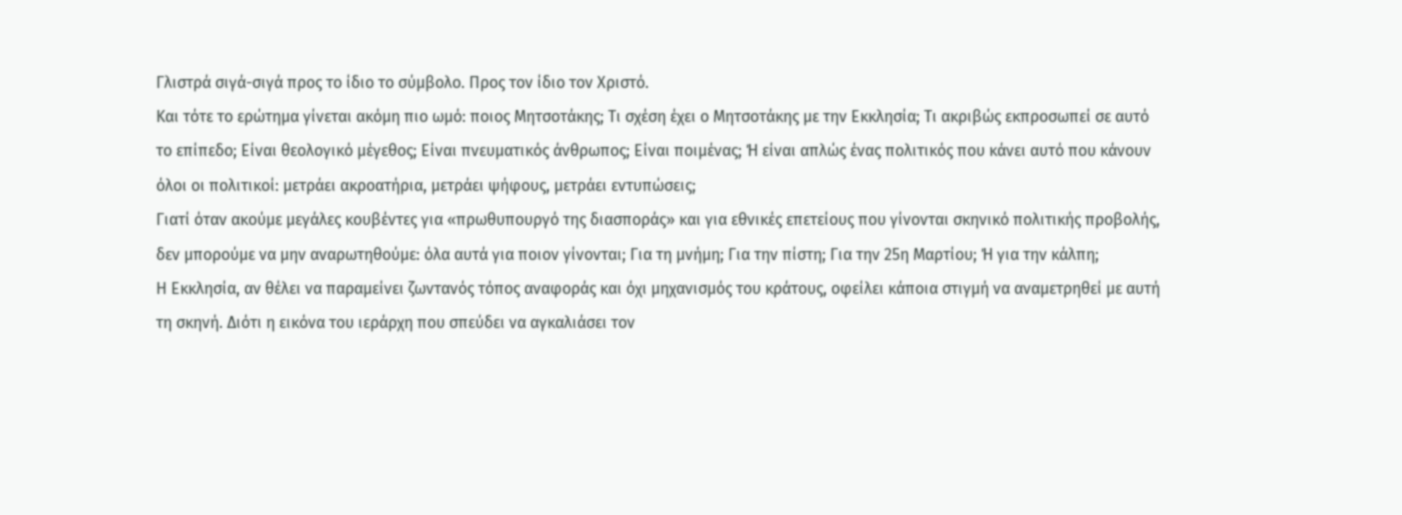Γλιστρά σιγά-σιγά προς το ίδιο το σύμβολο. Προς τον ίδιο τον Χριστό.
Και τότε το ερώτημα γίνεται ακόμη πιο ωμό: ποιος Μητσοτάκης; Τι σχέση έχει ο Μητσοτάκης με την Εκκλησία; Τι ακριβώς εκπροσωπεί σε αυτό το επίπεδο; Είναι θεολογικό μέγεθος; Είναι πνευματικός άνθρωπος; Είναι ποιμένας; Ή είναι απλώς ένας πολιτικός που κάνει αυτό που κάνουν όλοι οι πολιτικοί: μετράει ακροατήρια, μετράει ψήφους, μετράει εντυπώσεις;
Γιατί όταν ακούμε μεγάλες κουβέντες για «πρωθυπουργό της διασποράς» και για εθνικές επετείους που γίνονται σκηνικό πολιτικής προβολής, δεν μπορούμε να μην αναρωτηθούμε: όλα αυτά για ποιον γίνονται; Για τη μνήμη; Για την πίστη; Για την 25η Μαρτίου; Ή για την κάλπη;
Η Εκκλησία, αν θέλει να παραμείνει ζωντανός τόπος αναφοράς και όχι μηχανισμός του κράτους, οφείλει κάποια στιγμή να αναμετρηθεί με αυτή τη σκηνή. Διότι η εικόνα του ιεράρχη που σπεύδει να αγκαλιάσει τον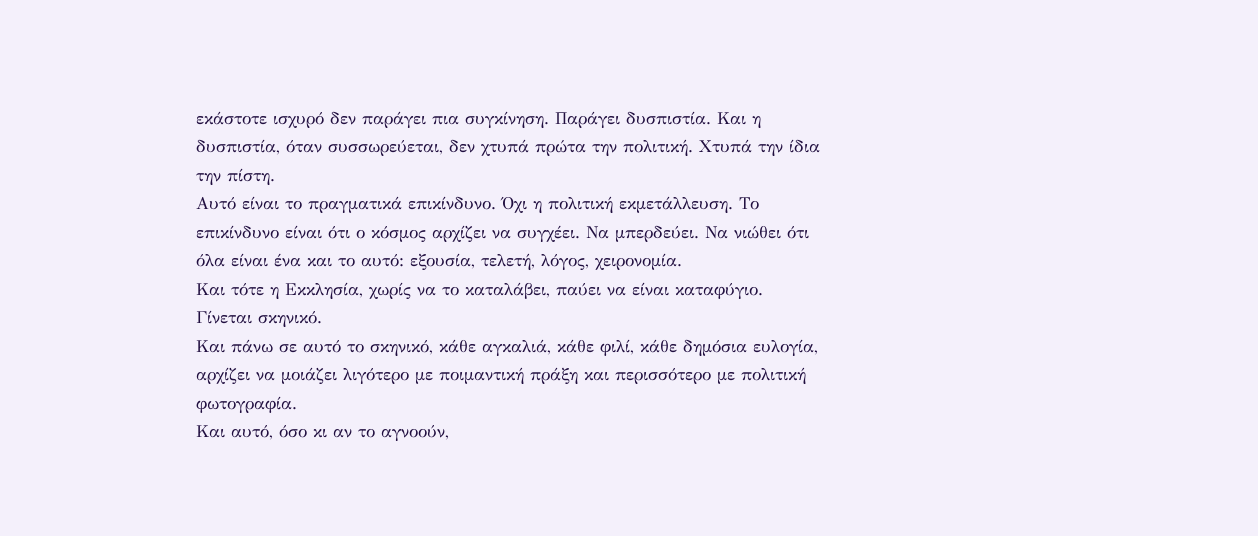εκάστοτε ισχυρό δεν παράγει πια συγκίνηση. Παράγει δυσπιστία. Και η δυσπιστία, όταν συσσωρεύεται, δεν χτυπά πρώτα την πολιτική. Χτυπά την ίδια την πίστη.
Αυτό είναι το πραγματικά επικίνδυνο. Όχι η πολιτική εκμετάλλευση. Το επικίνδυνο είναι ότι ο κόσμος αρχίζει να συγχέει. Να μπερδεύει. Να νιώθει ότι όλα είναι ένα και το αυτό: εξουσία, τελετή, λόγος, χειρονομία.
Και τότε η Εκκλησία, χωρίς να το καταλάβει, παύει να είναι καταφύγιο.
Γίνεται σκηνικό.
Και πάνω σε αυτό το σκηνικό, κάθε αγκαλιά, κάθε φιλί, κάθε δημόσια ευλογία, αρχίζει να μοιάζει λιγότερο με ποιμαντική πράξη και περισσότερο με πολιτική φωτογραφία.
Και αυτό, όσο κι αν το αγνοούν,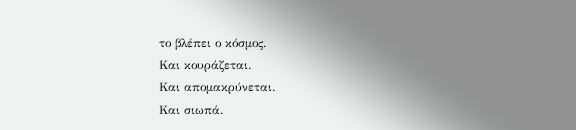το βλέπει ο κόσμος.
Και κουράζεται.
Και απομακρύνεται.
Και σιωπά.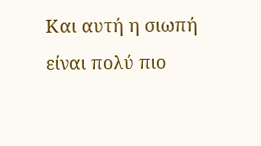Και αυτή η σιωπή είναι πολύ πιο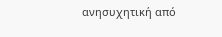ανησυχητική από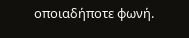οποιαδήποτε φωνή.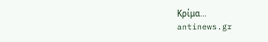Κρίμα…
antinews.gr